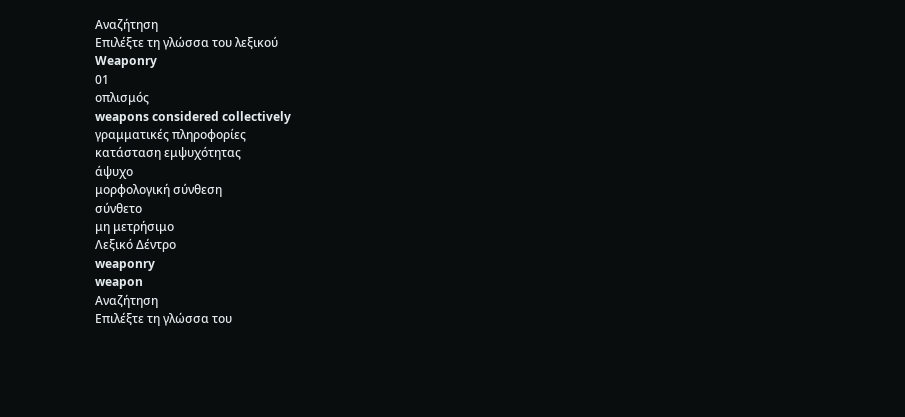Αναζήτηση
Επιλέξτε τη γλώσσα του λεξικού
Weaponry
01
οπλισμός
weapons considered collectively
γραμματικές πληροφορίες
κατάσταση εμψυχότητας
άψυχο
μορφολογική σύνθεση
σύνθετο
μη μετρήσιμο
Λεξικό Δέντρο
weaponry
weapon
Αναζήτηση
Επιλέξτε τη γλώσσα του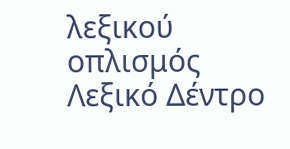λεξικού
οπλισμός
Λεξικό Δέντρο